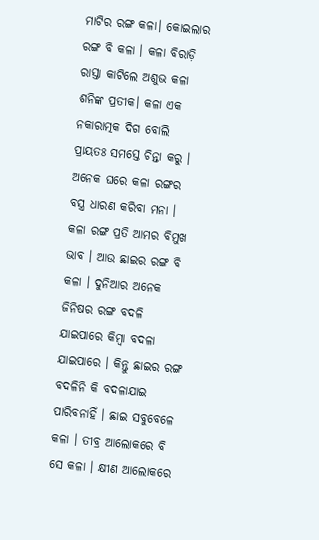ମାଟିର ରଙ୍ଗ କଳା। କୋଇଲାର ରଙ୍ଗ ବି କଳା । କଳା ବିରାଡ଼ି ରାସ୍ତା କାଟିଲେ ଅଶୁଭ କଳା ଶନିଙ୍କ ପ୍ରତୀକ। କଳା ଏକ ନକାରାତ୍ମକ ଦିଗ ବୋଲି ପ୍ରାୟତଃ ସମସ୍ତେ ଚିନ୍ତା କରୁ । ଅନେକ ଘରେ କଳା ରଙ୍ଗର ବସ୍ତ୍ର ଧାରଣ କରିବା ମନା । କଳା ରଙ୍ଗ ପ୍ରତି ଆମର ବିମୁଖ ଭାବ । ଆଉ ଛାଇର ରଙ୍ଗ ବି କଳା । ଦୁନିଆର ଅନେକ ଜିନିଷର ରଙ୍ଗ ବଦଳି ଯାଇପାରେ କିମ୍ବା ବଦଳା ଯାଇପାରେ । କିନ୍ତୁ ଛାଇର ରଙ୍ଗ ବଦଳିନି କି ବଦଳାଯାଇ ପାରିବନାହିଁ । ଛାଇ ସବୁବେଳେ କଳା । ତୀବ୍ର ଆଲୋକରେ ବି ସେ କଳା । କ୍ଷୀଣ ଆଲୋକରେ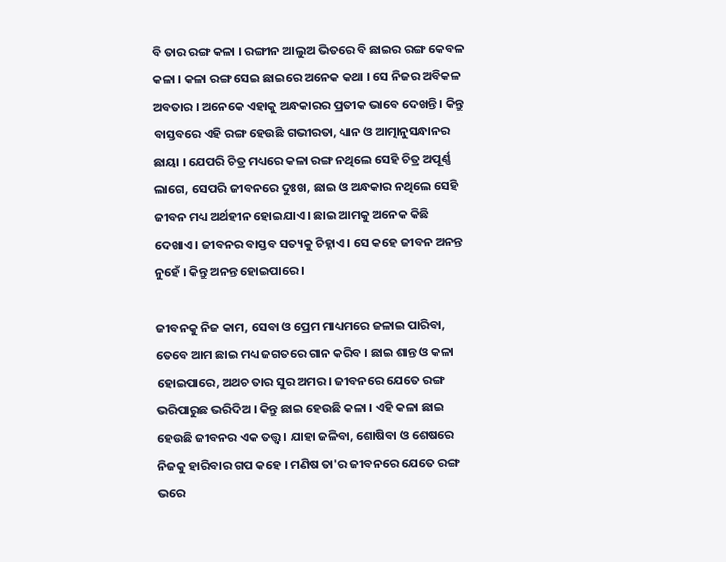ବି ତାର ରଙ୍ଗ କଳା । ରଙ୍ଗୀନ ଆଲୁଅ ଭିତରେ ବି ଛାଇର ରଙ୍ଗ କେବଳ କଳା । କଳା ରଙ୍ଗ ସେଇ ଛାଇରେ ଅନେକ କଥା । ସେ ନିଜର ଅବିକଳ ଅବତାର । ଅନେକେ ଏହାକୁ ଅନ୍ଧକାରର ପ୍ରତୀକ ଭାବେ ଦେଖନ୍ତି । କିନ୍ତୁ ବାସ୍ତବରେ ଏହି ରଙ୍ଗ ହେଉଛି ଗଭୀରତା, ଧ୍ୟାନ ଓ ଆତ୍ମାନୁସନ୍ଧାନର ଛାୟା । ଯେପରି ଚିତ୍ର ମଧ୍ୟରେ କଳା ରଙ୍ଗ ନଥିଲେ ସେହି ଚିତ୍ର ଅପୂର୍ଣ୍ଣ ଲାଗେ, ସେପରି ଜୀବନରେ ଦୁଃଖ, ଛାଇ ଓ ଅନ୍ଧକାର ନଥିଲେ ସେହି ଜୀବନ ମଧ୍ୟ ଅର୍ଥହୀନ ହୋଇଯାଏ । ଛାଇ ଆମକୁ ଅନେକ କିଛି ଦେଖାଏ । ଜୀବନର ବାସ୍ତବ ସତ୍ୟକୁ ଚିହ୍ନାଏ । ସେ କହେ ଜୀବନ ଅନନ୍ତ ନୁହେଁ । କିନ୍ତୁ ଅନନ୍ତ ହୋଇପାରେ ।

ଜୀବନକୁ ନିଜ କାମ, ସେବା ଓ ପ୍ରେମ ମାଧ୍ୟମରେ ଜଳାଇ ପାରିବା, ତେବେ ଆମ ଛାଇ ମଧ୍ୟ ଜଗତରେ ଗାନ କରିବ । ଛାଇ ଶାନ୍ତ ଓ କଳା ହୋଇପାରେ, ଅଥଚ ତାର ସୁର ଅମର । ଜୀବନରେ ଯେତେ ରଙ୍ଗ ଭରିପାରୁଛ ଭରିଦିଅ । କିନ୍ତୁ ଛାଇ ହେଉଛି କଳା । ଏହି କଳା ଛାଇ ହେଉଛି ଜୀବନର ଏକ ତତ୍ତ୍ୱ । ଯାହା ଜଳିବା, ଶୋଷିବା ଓ ଶେଷରେ ନିଜକୁ ହାରିବାର ଗପ କହେ । ମଣିଷ ତା'ର ଜୀବନରେ ଯେତେ ରଙ୍ଗ ଭରେ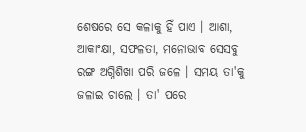ଶେଷରେ ସେ କଳାକୁ ହିଁ ପାଏ । ଆଶା, ଆକାଂକ୍ଷା, ସଫଳତା, ମନୋଭାବ ସେସବୁ ରଙ୍ଗ ଅଗ୍ନିଶିଖା ପରି ଜଳେ । ସମୟ ତା'କୁ ଜଳାଇ ଚାଲେ । ତା' ପରେ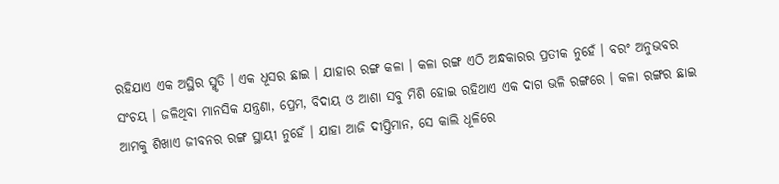ରହିଯାଏ ଏକ ଅସ୍ଥିର ସ୍ମୃତି । ଏକ ଧୂସର ଛାଇ । ଯାହାର ରଙ୍ଗ କଳା । କଳା ରଙ୍ଗ ଏଠି ଅନ୍ଧକାରର ପ୍ରତୀକ ନୁହେଁ । ବରଂ ଅନୁଭବର ସଂଚୟ । ଜଳିଥିବା ମାନସିକ ଯନ୍ତ୍ରଣା, ପ୍ରେମ, ବିଦାୟ ଓ ଆଶା ସବୁ ମିଶି ହୋଇ ରହିଥାଏ ଏକ ଦାଗ ଭଳି ରଙ୍ଗରେ । କଳା ରଙ୍ଗର ଛାଇ ଆମକୁ ଶିଖାଏ ଜୀବନର ରଙ୍ଗ ସ୍ଥାୟୀ ନୁହେଁ । ଯାହା ଆଜି ଦୀପ୍ତିମାନ, ସେ କାଲି ଧୂଳିରେ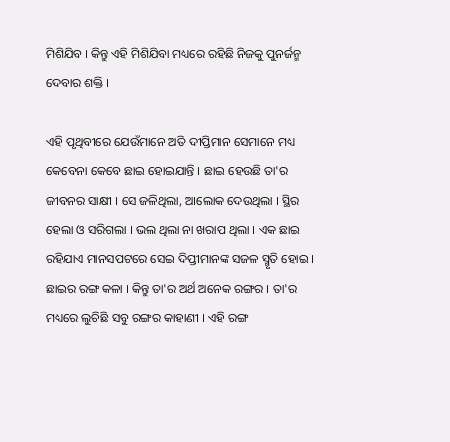ମିଶିଯିବ । କିନ୍ତୁ ଏହି ମିଶିଯିବା ମଧ୍ୟରେ ରହିଛି ନିଜକୁ ପୁନର୍ଜନ୍ମ ଦେବାର ଶକ୍ତି ।

ଏହି ପୃଥିବୀରେ ଯେଉଁମାନେ ଅତି ଦୀପ୍ତିମାନ ସେମାନେ ମଧ୍ୟ କେବେନା କେବେ ଛାଇ ହୋଇଯାନ୍ତି । ଛାଇ ହେଉଛି ତା'ର ଜୀବନର ସାକ୍ଷୀ । ସେ ଜଳିଥିଲା, ଆଲୋକ ଦେଉଥିଲା । ସ୍ଥିର ହେଲା ଓ ସରିଗଲା । ଭଲ ଥିଲା ନା ଖରାପ ଥିଲା । ଏକ ଛାଇ ରହିଯାଏ ମାନସପଟରେ ସେଇ ଦିପ୍ତୀମାନଙ୍କ ସଜଳ ସ୍ମୃତି ହୋଇ । ଛାଇର ରଙ୍ଗ କଳା । କିନ୍ତୁ ତା'ର ଅର୍ଥ ଅନେକ ରଙ୍ଗର । ତା'ର ମଧ୍ୟରେ ଲୁଚିଛି ସବୁ ରଙ୍ଗର କାହାଣୀ । ଏହି ରଙ୍ଗ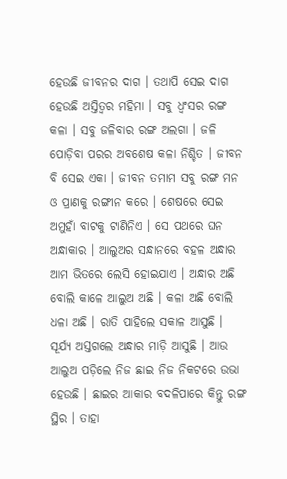ହେଉଛି ଜୀବନର ଦାଗ । ତଥାପି ସେଇ ଦାଗ ହେଉଛି ଅସ୍ତିତ୍ୱର ମହିମା । ସବୁ ଧ୍ୱଂସର ରଙ୍ଗ କଳା । ସବୁ ଜଳିବାର ରଙ୍ଗ ଅଲଗା । ଜଳି ପୋଡ଼ିବା ପରର ଅବଶେଷ କଳା ନିଶ୍ଚିତ । ଜୀବନ ବି ସେଇ ଏକା । ଜୀବନ ତମାମ ସବୁ ରଙ୍ଗ ମନ ଓ ପ୍ରାଣକୁ ରଙ୍ଗୀନ କରେ । ଶେଷରେ ସେଇ ଅମୁହାଁ ବାଟକୁ ଟାଣିନିଏ । ସେ ପଥରେ ଘନ ଅନ୍ଧାକାର । ଆଲୁଅର ସନ୍ଧାନରେ ବହଳ ଅନ୍ଧାର ଆମ ଭିତରେ ଲେସି ହୋଇଯାଏ । ଅନ୍ଧାର ଅଛି ବୋଲି କାଳେ ଆଲୁଅ ଅଛି । କଳା ଅଛି ବୋଲି ଧଳା ଅଛି । ରାତି ପାହିଲେ ସକାଳ ଆସୁଛି । ସୂର୍ଯ୍ୟ ଅସ୍ତଗଲେ ଅନ୍ଧାର ମାଡ଼ି ଆସୁଛି । ଆଉ ଆଲୁଅ ପଡ଼ିଲେ ନିଜ ଛାଇ ନିଜ ନିକଟରେ ଉଭା ହେଉଛି । ଛାଇର ଆକାର ବଦଳିପାରେ କିନ୍ତୁ ରଙ୍ଗ ସ୍ଥିର । ତାହା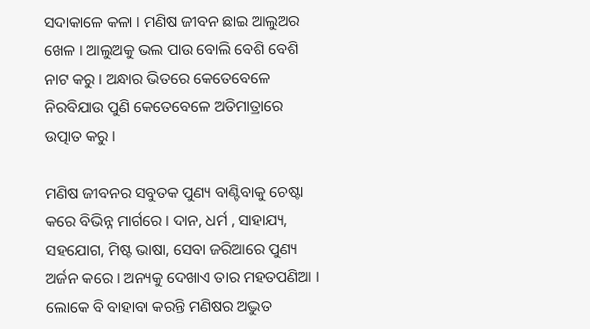ସଦାକାଳେ କଳା । ମଣିଷ ଜୀବନ ଛାଇ ଆଲୁଅର ଖେଳ । ଆଲୁଅକୁ ଭଲ ପାଉ ବୋଲି ବେଶି ବେଶି ନାଟ କରୁ । ଅନ୍ଧାର ଭିତରେ କେତେବେଳେ ନିରବିଯାଉ ପୁଣି କେତେବେଳେ ଅତିମାତ୍ରାରେ ଉତ୍ପାତ କରୁ ।

ମଣିଷ ଜୀବନର ସବୁତକ ପୁଣ୍ୟ ବାଣ୍ଟିବାକୁ ଚେଷ୍ଟା କରେ ବିଭିନ୍ନ ମାର୍ଗରେ । ଦାନ, ଧର୍ମ , ସାହାଯ୍ୟ, ସହଯୋଗ, ମିଷ୍ଟ ଭାଷା, ସେବା ଜରିଆରେ ପୁଣ୍ୟ ଅର୍ଜନ କରେ । ଅନ୍ୟକୁ ଦେଖାଏ ତାର ମହତପଣିଆ । ଲୋକେ ବି ବାହାବା କରନ୍ତି ମଣିଷର ଅଦ୍ଭୁତ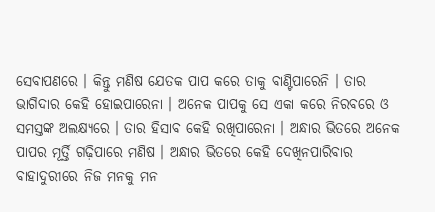ସେବାପଣରେ । କିନ୍ତୁ ମଣିଷ ଯେତକ ପାପ କରେ ତାକୁ ବାଣ୍ଟିପାରେନି । ତାର ଭାଗିଦାର କେହି ହୋଇପାରେନା । ଅନେକ ପାପକୁ ସେ ଏକା କରେ ନିରବରେ ଓ ସମସ୍ତଙ୍କ ଅଲକ୍ଷ୍ୟରେ । ତାର ହିସାବ କେହି ରଖିପାରେନା । ଅନ୍ଧାର ଭିତରେ ଅନେକ ପାପର ମୂର୍ତ୍ତି ଗଢ଼ିପାରେ ମଣିଷ । ଅନ୍ଧାର ଭିତରେ କେହି ଦେଖିନପାରିବାର ବାହାଦୁରୀରେ ନିଜ ମନକୁ ମନ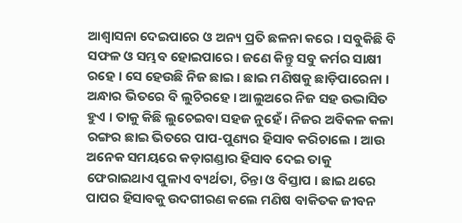ଆଶ୍ୱାସନା ଦେଇପାରେ ଓ ଅନ୍ୟ ପ୍ରତି ଛଳନା କରେ । ସବୁକିଛି ବି ସଫଳ ଓ ସମ୍ଭବ ହୋଇପାରେ । ଜଣେ କିନ୍ତୁ ସବୁ କର୍ମର ସାକ୍ଷୀ ରହେ । ସେ ହେଉଛି ନିଜ ଛାଇ । ଛାଇ ମଣିଷକୁ ଛାଡ଼ିପାରେନା । ଅନ୍ଧାର ଭିତରେ ବି ଲୁଚିରହେ । ଆଲୁଅରେ ନିଜ ସହ ଉଦ୍ଭାସିତ ହୁଏ । ତାକୁ କିଛି ଲୁଚେଇବା ସହଜ ନୁହେଁ । ନିଜର ଅବିକଳ କଳା ରଙ୍ଗର ଛାଇ ଭିତରେ ପାପ-ପୁଣ୍ୟର ହିସାବ କରିଚାଲେ । ଆଉ ଅନେକ ସମୟରେ କଡ଼ାଗଣ୍ଡାର ହିସାବ ଦେଇ ତାକୁ ଫେରାଇଥାଏ ପୁଳାଏ ବ୍ୟର୍ଥତା, ଚିନ୍ତା ଓ ବିସ୍ତାପ । ଛାଇ ଥରେ ପାପର ହିସାବକୁ ଉଦଗୀରଣ କଲେ ମଣିଷ ବାକିତକ ଜୀବନ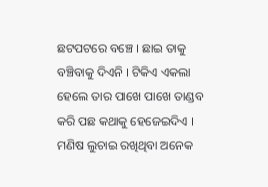ଛଟପଟରେ ବଞ୍ଚେ । ଛାଇ ତାକୁ ବଞ୍ଚିବାକୁ ଦିଏନି । ଟିକିଏ ଏକଲା ହେଲେ ତାର ପାଖେ ପାଖେ ତାଣ୍ଡବ କରି ପଛ କଥାକୁ ହେଜେଇଦିଏ । ମଣିଷ ଲୁଚାଇ ରଖିଥିବା ଅନେକ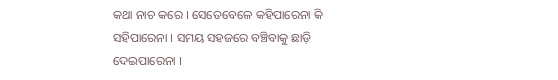କଥା ନାଚ କରେ । ସେତେବେଳେ କହିପାରେନା କି ସହିପାରେନା । ସମୟ ସହଜରେ ବଞ୍ଚିବାକୁ ଛାଡ଼ି ଦେଇପାରେନା ।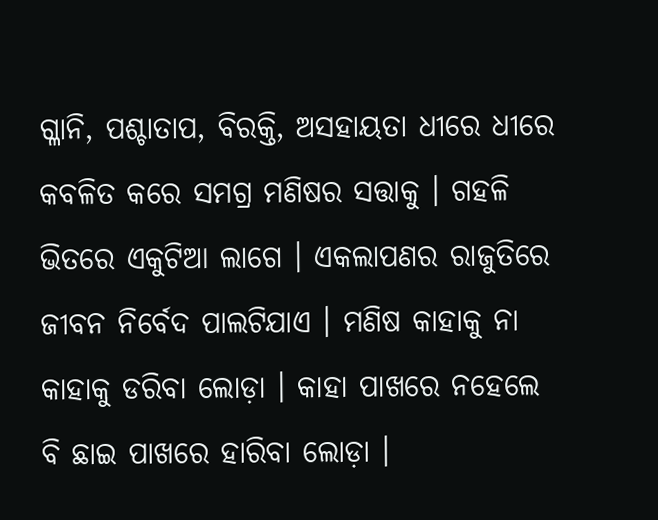ଗ୍ଳାନି, ପଶ୍ଚାତାପ, ବିରକ୍ତି, ଅସହାୟତା ଧୀରେ ଧୀରେ କବଳିତ କରେ ସମଗ୍ର ମଣିଷର ସତ୍ତାକୁ । ଗହଳି ଭିତରେ ଏକୁଟିଆ ଲାଗେ । ଏକଲାପଣର ରାଜୁତିରେ ଜୀବନ ନିର୍ବେଦ ପାଲଟିଯାଏ । ମଣିଷ କାହାକୁ ନା କାହାକୁ ଡରିବା ଲୋଡ଼ା । କାହା ପାଖରେ ନହେଲେ ବି ଛାଇ ପାଖରେ ହାରିବା ଲୋଡ଼ା ।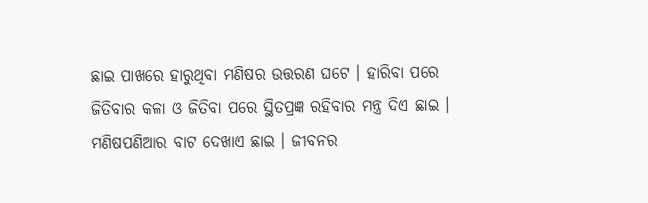ଛାଇ ପାଖରେ ହାରୁଥିବା ମଣିଷର ଉତ୍ତରଣ ଘଟେ । ହାରିବା ପରେ ଜିତିବାର କଳା ଓ ଜିତିବା ପରେ ସ୍ଥିତପ୍ରଜ୍ଞ ରହିବାର ମନ୍ତ୍ର ଦିଏ ଛାଇ । ମଣିଷପଣିଆର ବାଟ ଦେଖାଏ ଛାଇ । ଜୀବନର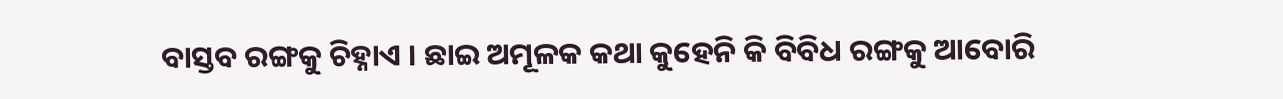ବାସ୍ତବ ରଙ୍ଗକୁ ଚିହ୍ନାଏ । ଛାଇ ଅମୂଳକ କଥା କୁହେନି କି ବିବିଧ ରଙ୍ଗକୁ ଆବୋରି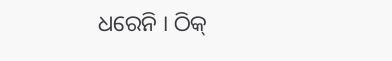ଧରେନି । ଠିକ୍‌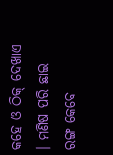କହେ ଓ ଠିକ୍‌ ଦେଖାଏ । ମଣିଷ ପରି ଛାଇ ରଙ୍ଗ କେବେ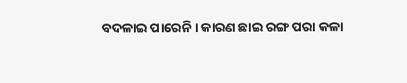ବଦଳାଇ ପାରେନି । କାରଣ ଛାଇ ରଙ୍ଗ ପରା କଳା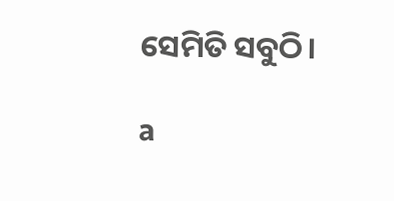ସେମିତି ସବୁଠି।

a